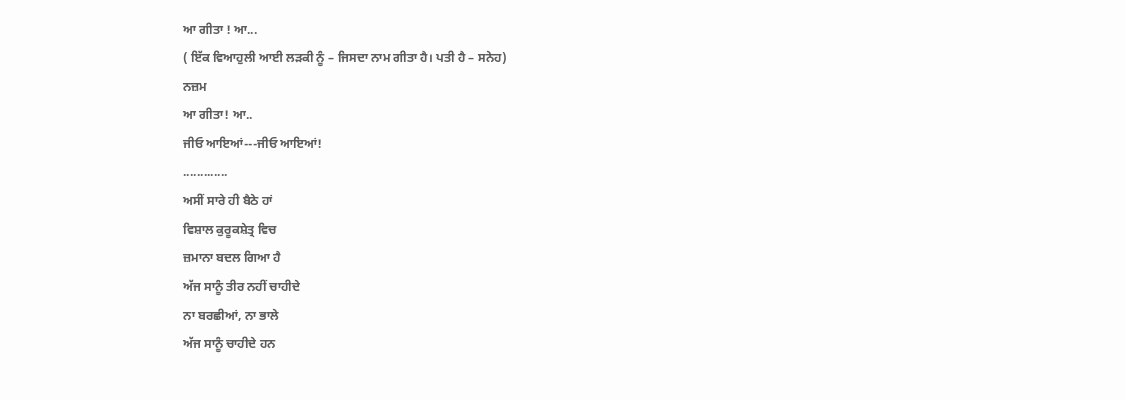ਆ ਗੀਤਾ ! ਆ...
( ਇੱਕ ਵਿਆਹੁਲੀ ਆਈ ਲੜਕੀ ਨੂੰ – ਜਿਸਦਾ ਨਾਮ ਗੀਤਾ ਹੈ। ਪਤੀ ਹੈ – ਸਨੇਹ)
ਨਜ਼ਮ
ਆ ਗੀਤਾ! ਆ..
ਜੀਓ ਆਇਆਂ---ਜੀਓ ਆਇਆਂ!
.............
ਅਸੀਂ ਸਾਰੇ ਹੀ ਬੈਠੇ ਹਾਂ
ਵਿਸ਼ਾਲ ਕੁਰੂਕਸ਼ੇਤ੍ਰ ਵਿਚ
ਜ਼ਮਾਨਾ ਬਦਲ ਗਿਆ ਹੈ
ਅੱਜ ਸਾਨੂੰ ਤੀਰ ਨਹੀਂ ਚਾਹੀਦੇ
ਨਾ ਬਰਛੀਆਂ, ਨਾ ਭਾਲੇ
ਅੱਜ ਸਾਨੂੰ ਚਾਹੀਦੇ ਹਨ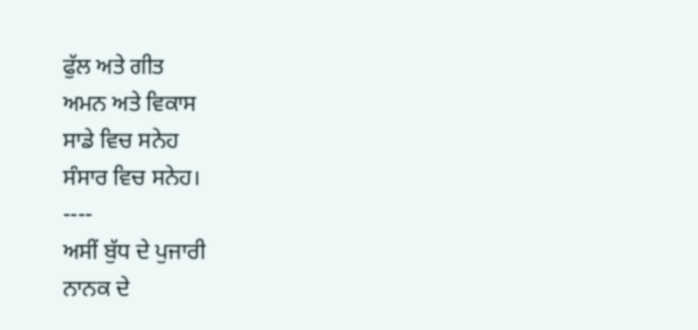ਫੁੱਲ ਅਤੇ ਗੀਤ
ਅਮਨ ਅਤੇ ਵਿਕਾਸ
ਸਾਡੇ ਵਿਚ ਸਨੇਹ
ਸੰਸਾਰ ਵਿਚ ਸਨੇਹ।
----
ਅਸੀਂ ਬੁੱਧ ਦੇ ਪੁਜਾਰੀ
ਨਾਨਕ ਦੇ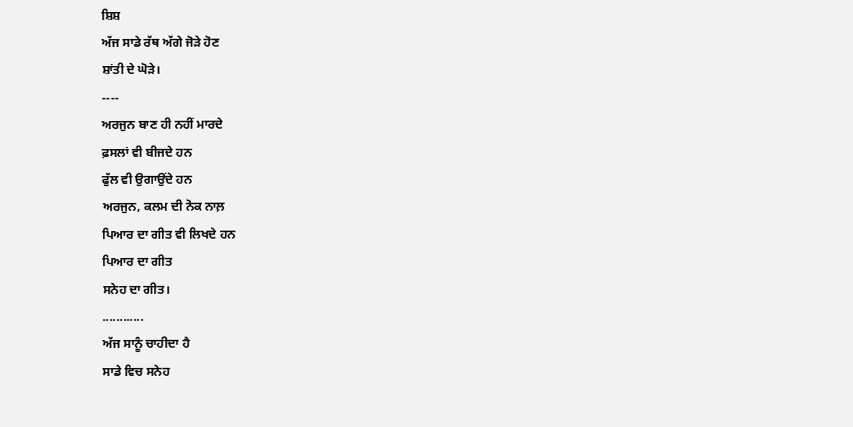ਸ਼ਿਸ਼
ਅੱਜ ਸਾਡੇ ਰੱਥ ਅੱਗੇ ਜੋੜੇ ਹੋਣ
ਸ਼ਾਂਤੀ ਦੇ ਘੋੜੇ।
----
ਅਰਜੁਨ ਬਾਣ ਹੀ ਨਹੀਂ ਮਾਰਦੇ
ਫ਼ਸਲਾਂ ਵੀ ਬੀਜਦੇ ਹਨ
ਫੁੱਲ ਵੀ ਉਗਾਉਂਦੇ ਹਨ
ਅਰਜੁਨ, ਕਲਮ ਦੀ ਨੋਕ ਨਾਲ਼
ਪਿਆਰ ਦਾ ਗੀਤ ਵੀ ਲਿਖਦੇ ਹਨ
ਪਿਆਰ ਦਾ ਗੀਤ
ਸਨੇਹ ਦਾ ਗੀਤ।
............
ਅੱਜ ਸਾਨੂੰ ਚਾਹੀਦਾ ਹੈ
ਸਾਡੇ ਵਿਚ ਸਨੇਹ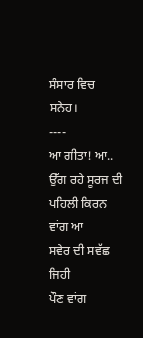ਸੰਸਾਰ ਵਿਚ ਸਨੇਹ।
----
ਆ ਗੀਤਾ! ਆ..
ਉੱਗ ਰਹੇ ਸੂਰਜ ਦੀ
ਪਹਿਲੀ ਕਿਰਨ ਵਾਂਗ ਆ
ਸਵੇਰ ਦੀ ਸਵੱਛ ਜਿਹੀ
ਪੌਣ ਵਾਂਗ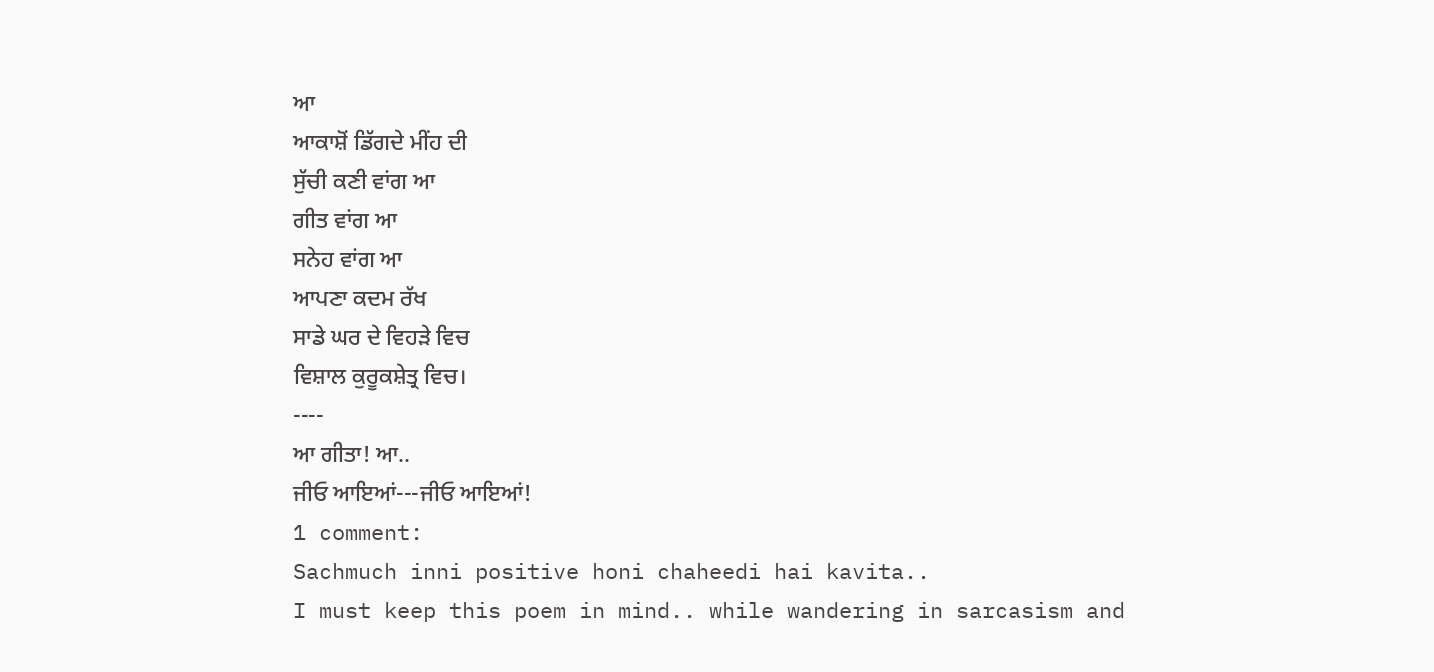ਆ
ਆਕਾਸ਼ੋਂ ਡਿੱਗਦੇ ਮੀਂਹ ਦੀ
ਸੁੱਚੀ ਕਣੀ ਵਾਂਗ ਆ
ਗੀਤ ਵਾਂਗ ਆ
ਸਨੇਹ ਵਾਂਗ ਆ
ਆਪਣਾ ਕਦਮ ਰੱਖ
ਸਾਡੇ ਘਰ ਦੇ ਵਿਹੜੇ ਵਿਚ
ਵਿਸ਼ਾਲ ਕੁਰੂਕਸ਼ੇਤ੍ਰ ਵਿਚ।
----
ਆ ਗੀਤਾ! ਆ..
ਜੀਓ ਆਇਆਂ---ਜੀਓ ਆਇਆਂ!
1 comment:
Sachmuch inni positive honi chaheedi hai kavita..
I must keep this poem in mind.. while wandering in sarcasism and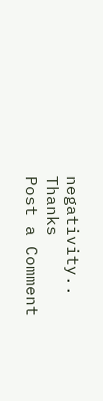negativity..
Thanks
Post a Comment